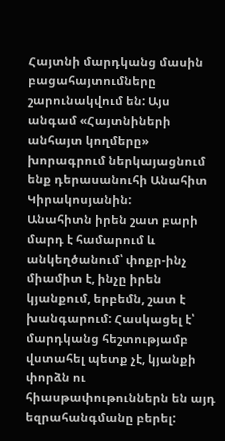Հայտնի մարդկանց մասին բացահայտումները շարունակվում են: Այս անգամ «Հայտնիների անհայտ կողմերը» խորագրում ներկայացնում ենք դերասանուհի Անահիտ Կիրակոսյանին:
Անահիտն իրեն շատ բարի մարդ է համարում և անկեղծանում՝ փոքր-ինչ միամիտ է, ինչը իրեն կյանքում, երբեմն, շատ է խանգարում: Հասկացել է՝ մարդկանց հեշտությամբ վստահել պետք չէ, կյանքի փորձն ու հիասթափութուններն են այդ եզրահանգմանը բերել: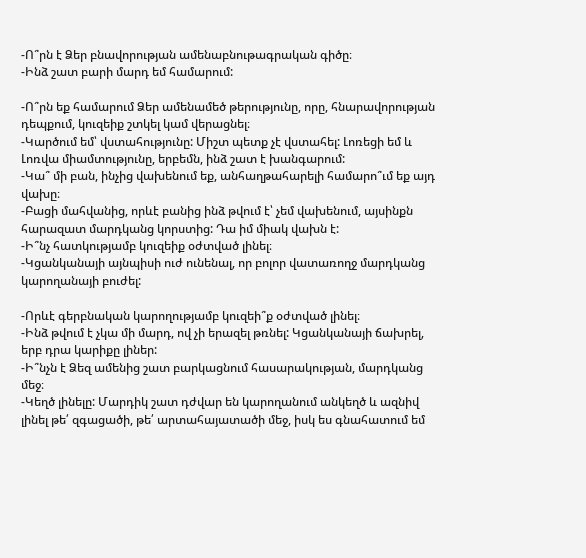-Ո՞րն է Ձեր բնավորության ամենաբնութագրական գիծը։
-Ինձ շատ բարի մարդ եմ համարում:

-Ո՞րն եք համարում Ձեր ամենամեծ թերությունը, որը, հնարավորության դեպքում, կուզեիք շտկել կամ վերացնել։
-Կարծում եմ՝ վստահությունը: Միշտ պետք չէ վստահել: Լոռեցի եմ և Լոռվա միամտությունը, երբեմն, ինձ շատ է խանգարում:
-Կա՞ մի բան, ինչից վախենում եք, անհաղթահարելի համարո՞ւմ եք այդ վախը։
-Բացի մահվանից, որևէ բանից ինձ թվում է՝ չեմ վախենում, այսինքն հարազատ մարդկանց կորստից: Դա իմ միակ վախն է:
-Ի՞նչ հատկությամբ կուզեիք օժտված լինել։
-Կցանկանայի այնպիսի ուժ ունենալ, որ բոլոր վատառողջ մարդկանց կարողանայի բուժել:

-Որևէ գերբնական կարողությամբ կուզեի՞ք օժտված լինել։
-Ինձ թվում է չկա մի մարդ, ով չի երազել թռնել: Կցանկանայի ճախրել, երբ դրա կարիքը լիներ:
-Ի՞նչն է Ձեզ ամենից շատ բարկացնում հասարակության, մարդկանց մեջ։
-Կեղծ լինելը: Մարդիկ շատ դժվար են կարողանում անկեղծ և ազնիվ լինել թե՛ զգացածի, թե՛ արտահայատածի մեջ, իսկ ես գնահատում եմ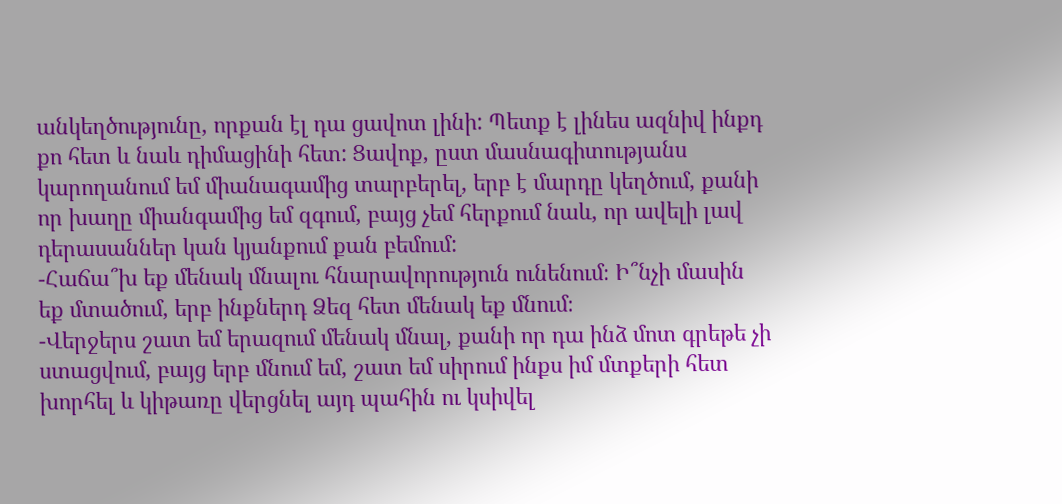անկեղծությունը, որքան էլ դա ցավոտ լինի: Պետք է լինես ազնիվ ինքդ քո հետ և նաև դիմացինի հետ: Ցավոք, ըստ մասնագիտությանս կարողանում եմ միանագամից տարբերել, երբ է մարդը կեղծում, քանի որ խաղը միանգամից եմ զգում, բայց չեմ հերքում նաև, որ ավելի լավ դերասաններ կան կյանքում քան բեմում:
-Հաճա՞խ եք մենակ մնալու հնարավորություն ունենում։ Ի՞նչի մասին եք մտածում, երբ ինքներդ Ձեզ հետ մենակ եք մնում։
-Վերջերս շատ եմ երազում մենակ մնալ, քանի որ դա ինձ մոտ գրեթե չի ստացվում, բայց երբ մնում եմ, շատ եմ սիրում ինքս իմ մտքերի հետ խորհել և կիթառը վերցնել այդ պահին ու կսիվել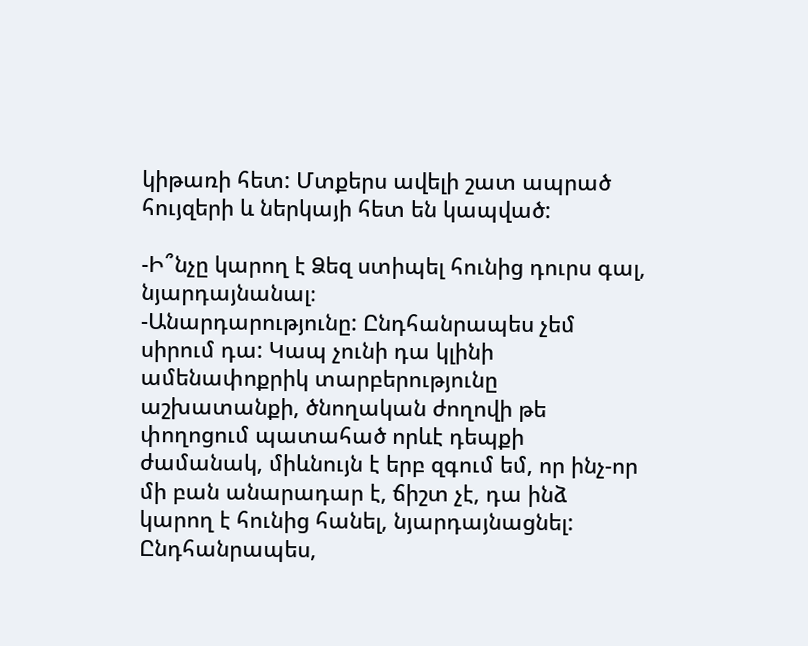կիթառի հետ: Մտքերս ավելի շատ ապրած հույզերի և ներկայի հետ են կապված:

-Ի՞նչը կարող է Ձեզ ստիպել հունից դուրս գալ, նյարդայնանալ։
-Անարդարությունը: Ընդհանրապես չեմ սիրում դա: Կապ չունի դա կլինի ամենափոքրիկ տարբերությունը աշխատանքի, ծնողական ժողովի թե փողոցում պատահած որևէ դեպքի ժամանակ, միևնույն է երբ զգում եմ, որ ինչ-որ մի բան անարադար է, ճիշտ չէ, դա ինձ կարող է հունից հանել, նյարդայնացնել: Ընդհանրապես,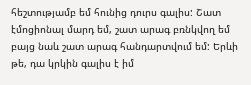հեշտությամբ եմ հունից դուրս գալիս: Շատ էմոցիոնալ մարդ եմ, շատ արագ բռնկվող եմ բայց նաև շատ արագ հանդարտվում եմ: Երևի թե, դա կրկին գալիս է իմ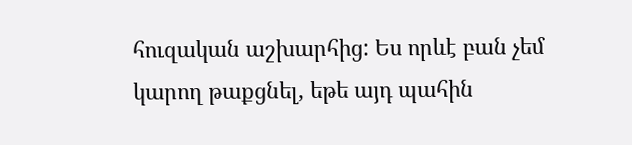հուզական աշխարհից: Ես որևէ բան չեմ կարող թաքցնել, եթե այդ պահին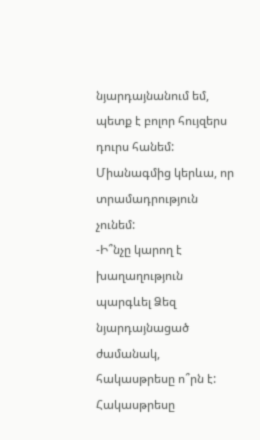նյարդայնանում եմ, պետք է բոլոր հույզերս դուրս հանեմ: Միանագմից կերևա, որ տրամադրություն չունեմ:
-Ի՞նչը կարող է խաղաղություն պարգևել Ձեզ նյարդայնացած ժամանակ, հակասթրեսը ո՞րն է:
Հակասթրեսը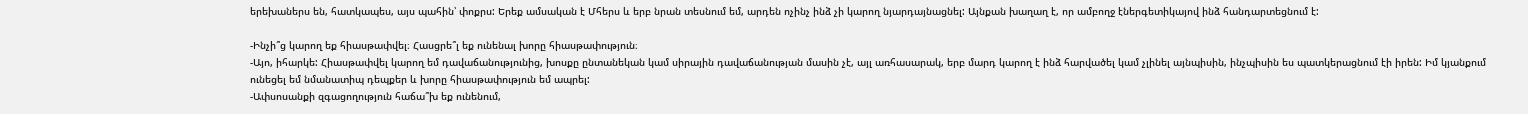երեխաներս են, հատկապես, այս պահին՝ փոքրս: Երեք ամսական է Մհերս և երբ նրան տեսնում եմ, արդեն ոչինչ ինձ չի կարող նյարդայնացնել: Այնքան խաղաղ է, որ ամբողջ էներգետիկայով ինձ հանդարտեցնում է:

-Ինչի՞ց կարող եք հիասթափվել։ Հասցրե՞լ եք ունենալ խորը հիասթափություն։
-Այո, իհարկե: Հիասթափվել կարող եմ դավաճանությունից, խոսքը ընտանեկան կամ սիրային դավաճանության մասին չէ, այլ առհասարակ, երբ մարդ կարող է ինձ հարվածել կամ չլինել այնպիսին, ինչպիսին ես պատկերացնում էի իրեն: Իմ կյանքում ունեցել եմ նմանատիպ դեպքեր և խորը հիասթափություն եմ ապրել:
-Ափսոսանքի զգացողություն հաճա՞խ եք ունենում,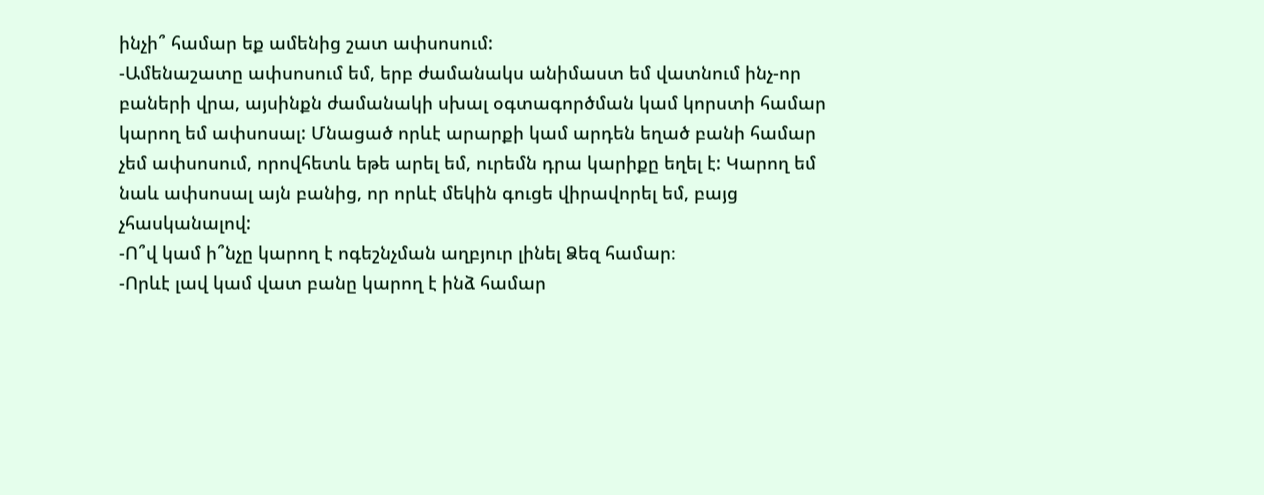ինչի՞ համար եք ամենից շատ ափսոսում:
-Ամենաշատը ափսոսում եմ, երբ ժամանակս անիմաստ եմ վատնում ինչ-որ բաների վրա, այսինքն ժամանակի սխալ օգտագործման կամ կորստի համար կարող եմ ափսոսալ: Մնացած որևէ արարքի կամ արդեն եղած բանի համար չեմ ափսոսում, որովհետև եթե արել եմ, ուրեմն դրա կարիքը եղել է: Կարող եմ նաև ափսոսալ այն բանից, որ որևէ մեկին գուցե վիրավորել եմ, բայց չհասկանալով:
-Ո՞վ կամ ի՞նչը կարող է ոգեշնչման աղբյուր լինել Ձեզ համար։
-Որևէ լավ կամ վատ բանը կարող է ինձ համար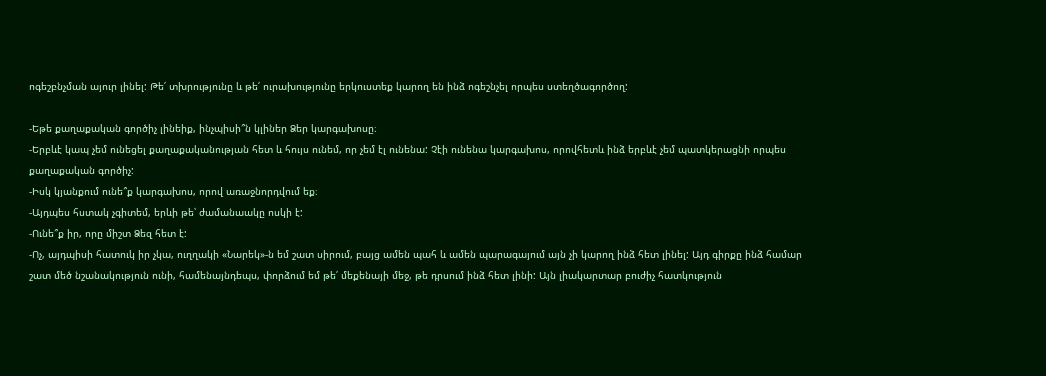ոգեշբնչման այուր լինել: Թե՛ տխրությունը և թե՛ ուրախությունը երկուստեք կարող են ինձ ոգեշնչել որպես ստեղծագործող:

-Եթե քաղաքական գործիչ լինեիք, ինչպիսի՞ն կլիներ Ձեր կարգախոսը։
-Երբևէ կապ չեմ ունեցել քաղաքականության հետ և հույս ունեմ, որ չեմ էլ ունենա: Չէի ունենա կարգախոս, որովհետև ինձ երբևէ չեմ պատկերացնի որպես քաղաքական գործիչ:
-Իսկ կյանքում ունե՞ք կարգախոս, որով առաջնորդվում եք։
-Այդպես հստակ չգիտեմ, երևի թե՝ ժամանաակը ոսկի է:
-Ունե՞ք իր, որը միշտ Ձեզ հետ է:
-Ոչ, այդպիսի հատուկ իր չկա, ուղղակի «Նարեկ»-ն եմ շատ սիրում, բայց ամեն պահ և ամեն պարագայում այն չի կարող ինձ հետ լինել: Այդ գիրքը ինձ համար շատ մեծ նշանակություն ունի, համենայնդեպս, փորձում եմ թե՛ մեքենայի մեջ, թե դրսում ինձ հետ լինի: Այն լիակարտար բուժիչ հատկություն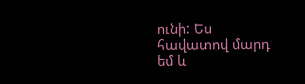ունի: Ես հավատով մարդ եմ և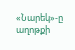«Նարեկ»-ը աղոթքի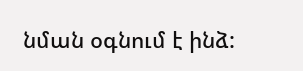նման օգնում է ինձ: